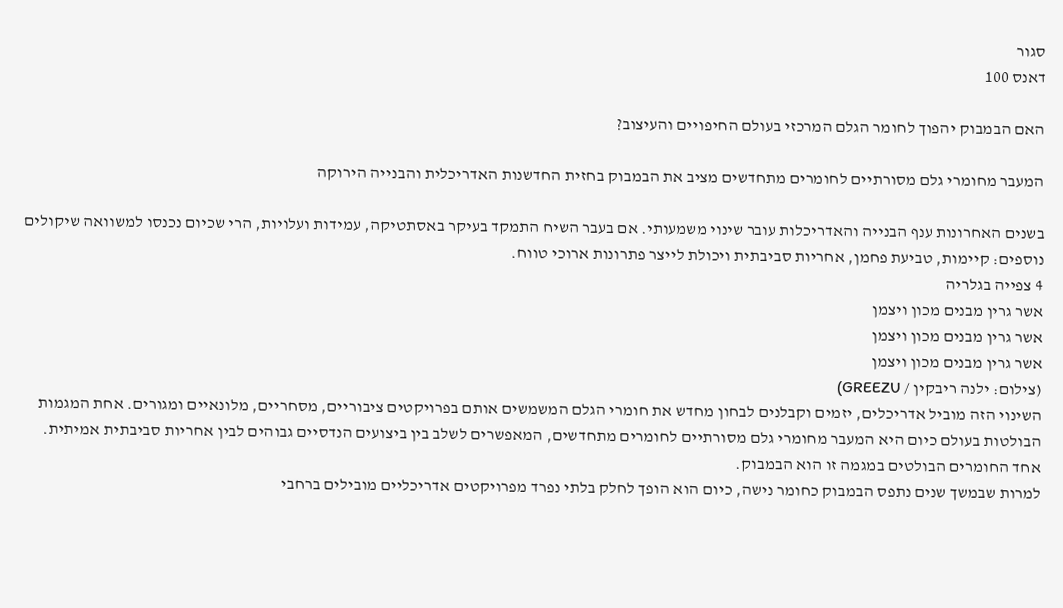סגור
דאנס 100

האם הבמבוק יהפוך לחומר הגלם המרכזי בעולם החיפויים והעיצוב?

המעבר מחומרי גלם מסורתיים לחומרים מתחדשים מציב את הבמבוק בחזית החדשנות האדריכלית והבנייה הירוקה

בשנים האחרונות ענף הבנייה והאדריכלות עובר שינוי משמעותי. אם בעבר השיח התמקד בעיקר באסתטיקה, עמידות ועלויות, הרי שכיום נכנסו למשוואה שיקולים נוספים: קיימות, טביעת פחמן, אחריות סביבתית ויכולת לייצר פתרונות ארוכי טווח.
4 צפייה בגלריה
אשר גרין מבנים מכון ויצמן
אשר גרין מבנים מכון ויצמן
אשר גרין מבנים מכון ויצמן
(צילום: ילנה ריבקין / GREEZU)
השינוי הזה מוביל אדריכלים, יזמים וקבלנים לבחון מחדש את חומרי הגלם המשמשים אותם בפרויקטים ציבוריים, מסחריים, מלונאיים ומגורים. אחת המגמות הבולטות בעולם כיום היא המעבר מחומרי גלם מסורתיים לחומרים מתחדשים, המאפשרים לשלב בין ביצועים הנדסיים גבוהים לבין אחריות סביבתית אמיתית.
אחד החומרים הבולטים במגמה זו הוא הבמבוק.
למרות שבמשך שנים נתפס הבמבוק כחומר נישה, כיום הוא הופך לחלק בלתי נפרד מפרויקטים אדריכליים מובילים ברחבי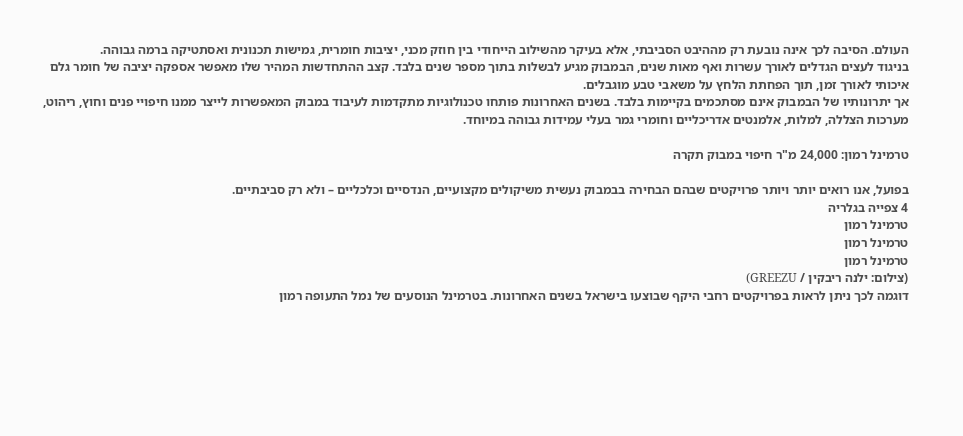העולם. הסיבה לכך אינה נובעת רק מההיבט הסביבתי, אלא בעיקר מהשילוב הייחודי בין חוזק מכני, יציבות חומרית, גמישות תכנונית ואסתטיקה ברמה גבוהה.
בניגוד לעצים הגדלים לאורך עשרות ואף מאות שנים, הבמבוק מגיע לבשלות בתוך מספר שנים בלבד. קצב ההתחדשות המהיר שלו מאפשר אספקה יציבה של חומר גלם איכותי לאורך זמן, תוך הפחתת הלחץ על משאבי טבע מוגבלים.
אך יתרונותיו של הבמבוק אינם מסתכמים בקיימות בלבד. בשנים האחרונות פותחו טכנולוגיות מתקדמות לעיבוד במבוק המאפשרות לייצר ממנו חיפויי פנים וחוץ, ריהוט, מערכות הצללה, למלות, אלמנטים אדריכליים וחומרי גמר בעלי עמידות גבוהה במיוחד.

טרמינל רמון: 24,000 מ"ר חיפוי במבוק תקרה

בפועל, אנו רואים יותר ויותר פרויקטים שבהם הבחירה בבמבוק נעשית משיקולים מקצועיים, הנדסיים וכלכליים – ולא רק סביבתיים.
4 צפייה בגלריה
טרמינל רמון
טרמינל רמון
טרמינל רמון
(צילום: ילנה ריבקין / GREEZU)
דוגמה לכך ניתן לראות בפרויקטים רחבי היקף שבוצעו בישראל בשנים האחרונות. בטרמינל הנוסעים של נמל התעופה רמון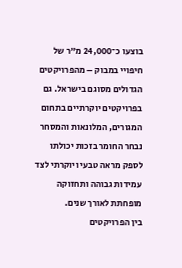בוצעו כ־24,000 מ"ר של חיפויי במבוק – מהפרויקטים הגדולים מסוגם בישראל. גם בפרויקטים יוקרתיים בתחום המגורים, המלונאות והמסחר נבחר החומר בזכות יכולתו לספק מראה טבעי ויוקרתי לצד עמידות גבוהה ותחזוקה מופחתת לאורך שנים.
בין הפרויקטים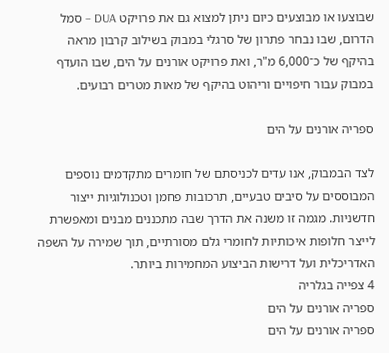שבוצעו או מבוצעים כיום ניתן למצוא גם את פרויקט DUA – סמל הדרום, שבו נבחר פתרון של סרגלי במבוק בשילוב קרבון מראה בהיקף של כ־6,000 מ"ר, ואת פרויקט אורנים על הים, שבו הועדף במבוק עבור חיפויים וריהוט בהיקף של מאות מטרים רבועים.

ספריה אורנים על הים

לצד הבמבוק, אנו עדים לכניסתם של חומרים מתקדמים נוספים המבוססים על סיבים טבעיים, תרכובות פחמן וטכנולוגיות ייצור חדשניות. מגמה זו משנה את הדרך שבה מתכננים מבנים ומאפשרת לייצר חלופות איכותיות לחומרי גלם מסורתיים, תוך שמירה על השפה האדריכלית ועל דרישות הביצוע המחמירות ביותר.
4 צפייה בגלריה
ספריה אורנים על הים
ספריה אורנים על הים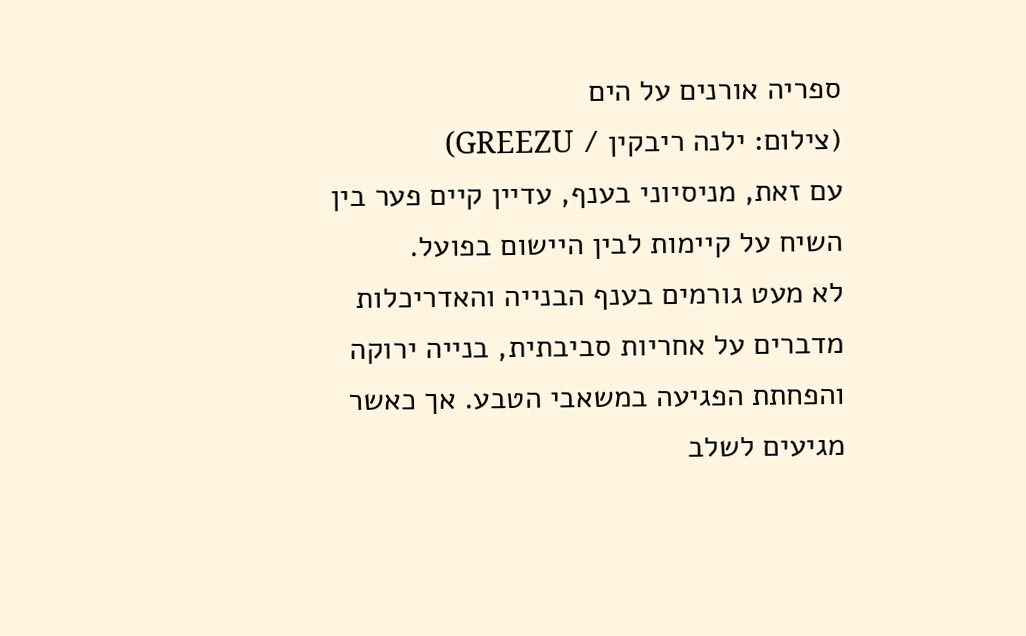ספריה אורנים על הים
(צילום: ילנה ריבקין / GREEZU)
עם זאת, מניסיוני בענף, עדיין קיים פער בין השיח על קיימות לבין היישום בפועל.
לא מעט גורמים בענף הבנייה והאדריכלות מדברים על אחריות סביבתית, בנייה ירוקה והפחתת הפגיעה במשאבי הטבע. אך כאשר מגיעים לשלב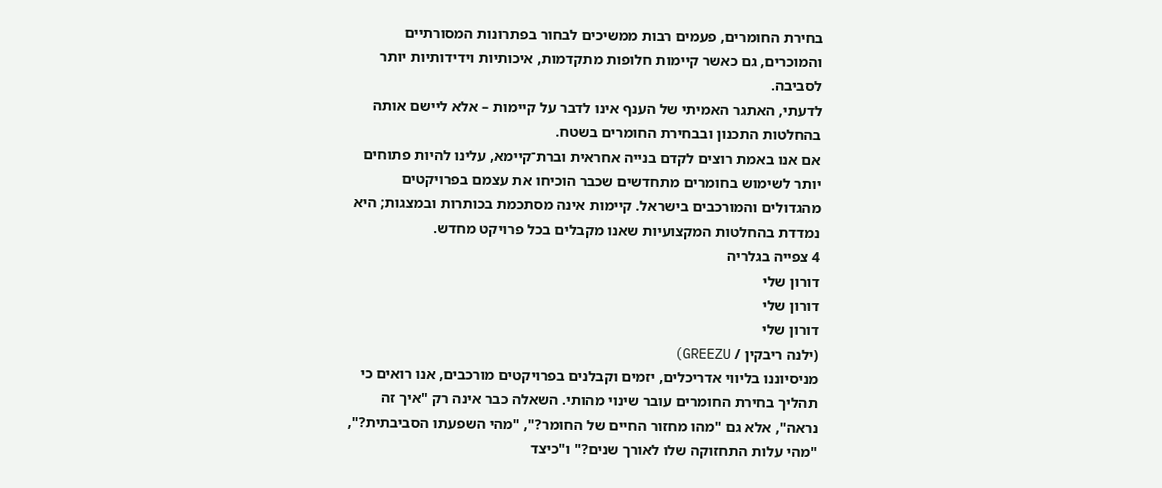בחירת החומרים, פעמים רבות ממשיכים לבחור בפתרונות המסורתיים והמוכרים, גם כאשר קיימות חלופות מתקדמות, איכותיות וידידותיות יותר לסביבה.
לדעתי, האתגר האמיתי של הענף אינו לדבר על קיימות – אלא ליישם אותה בהחלטות התכנון ובבחירת החומרים בשטח.
אם אנו באמת רוצים לקדם בנייה אחראית וברת־קיימא, עלינו להיות פתוחים יותר לשימוש בחומרים מתחדשים שכבר הוכיחו את עצמם בפרויקטים מהגדולים והמורכבים בישראל. קיימות אינה מסתכמת בכותרות ובמצגות; היא נמדדת בהחלטות המקצועיות שאנו מקבלים בכל פרויקט מחדש.
4 צפייה בגלריה
דורון שלי
דורון שלי
דורון שלי
(ילנה ריבקין / GREEZU)
מניסיוננו בליווי אדריכלים, יזמים וקבלנים בפרויקטים מורכבים, אנו רואים כי תהליך בחירת החומרים עובר שינוי מהותי. השאלה כבר אינה רק "איך זה נראה", אלא גם "מהו מחזור החיים של החומר?", "מהי השפעתו הסביבתית?", "מהי עלות התחזוקה שלו לאורך שנים?" ו"כיצד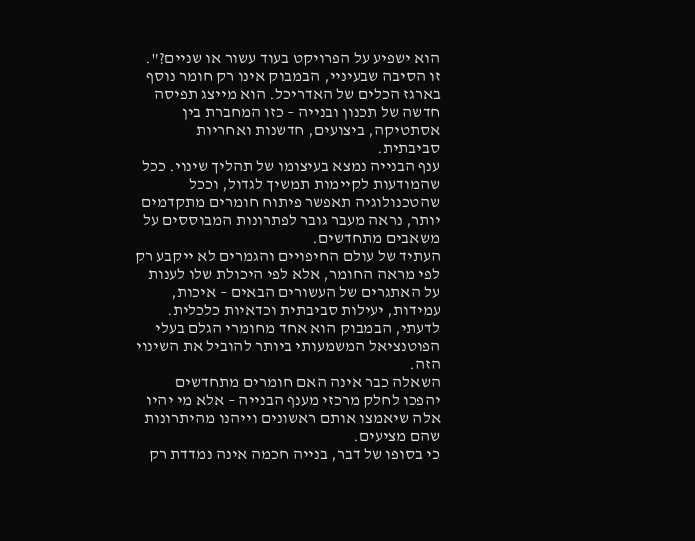הוא ישפיע על הפרויקט בעוד עשור או שניים?".
זו הסיבה שבעיניי, הבמבוק אינו רק חומר נוסף בארגז הכלים של האדריכל. הוא מייצג תפיסה חדשה של תכנון ובנייה – כזו המחברת בין אסתטיקה, ביצועים, חדשנות ואחריות סביבתית.
ענף הבנייה נמצא בעיצומו של תהליך שינוי. ככל שהמודעות לקיימות תמשיך לגדול, וככל שהטכנולוגיה תאפשר פיתוח חומרים מתקדמים יותר, נראה מעבר גובר לפתרונות המבוססים על משאבים מתחדשים.
העתיד של עולם החיפויים והגמרים לא ייקבע רק לפי מראה החומר, אלא לפי היכולת שלו לענות על האתגרים של העשורים הבאים – איכות, עמידות, יעילות סביבתית וכדאיות כלכלית.
לדעתי, הבמבוק הוא אחד מחומרי הגלם בעלי הפוטנציאל המשמעותי ביותר להוביל את השינוי הזה.
השאלה כבר אינה האם חומרים מתחדשים יהפכו לחלק מרכזי מענף הבנייה – אלא מי יהיו אלה שיאמצו אותם ראשונים וייהנו מהיתרונות שהם מציעים.
כי בסופו של דבר, בנייה חכמה אינה נמדדת רק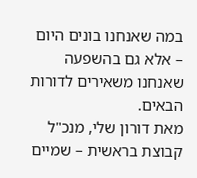במה שאנחנו בונים היום – אלא גם בהשפעה שאנחנו משאירים לדורות הבאים.
מאת דורון שלי, מנכ"ל קבוצת בראשית – שמיים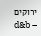ירוקים
d&b –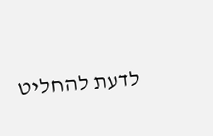לדעת להחליט